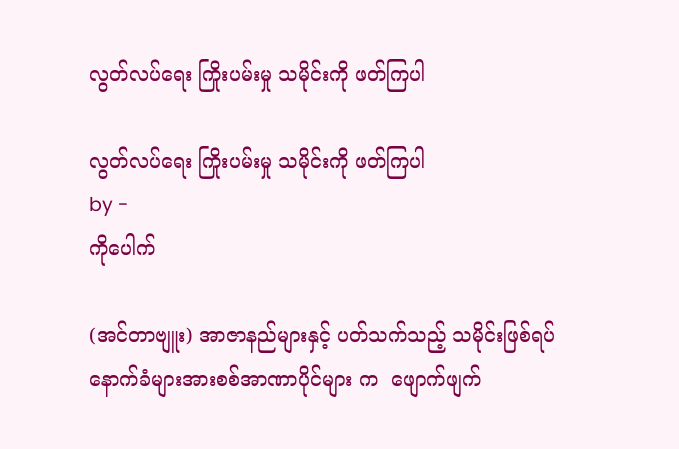လွတ်လပ်ရေး ကြိုးပမ်းမှု သမိုင်းကို ဖတ်ကြပါ

လွတ်လပ်ရေး ကြိုးပမ်းမှု သမိုင်းကို ဖတ်ကြပါ
by -
ကိုပေါက်

(အင်တာဗျူး) အာဇာနည်များနှင့် ပတ်သက်သည့် သမိုင်းဖြစ်ရပ် နောက်ခံများအားစစ်အာဏာပိုင်များ က  ဖျောက်ဖျက်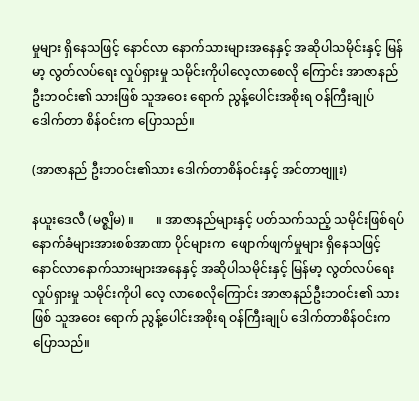မှုများ ရှိနေသဖြင့် နောင်လာ နောက်သားများအနေနှင့် အဆိုပါသမိုင်းနှင့် မြန်မာ့ လွတ်လပ်ရေး လှုပ်ရှားမှု သမိုင်းကိုပါလေ့လာစေလို ကြောင်း အာဇာနည်ဦးဘဝင်း၏ သားဖြစ် သူအဝေး ရောက် ညွန့်ပေါင်းအစိုးရ ဝန်ကြီးချုပ် ဒေါက်တာ စိန်ဝင်းက ပြောသည်။

(အာဇာနည် ဦးဘဝင်း၏သား ဒေါက်တာစိန်ဝင်းနှင့် အင်တာဗျူး)

နယူးဒေလီ (မဇ္စျိမ) ။       ။ အာဇာနည်များနှင့် ပတ်သက်သည့် သမိုင်းဖြစ်ရပ် နောက်ခံများအားစစ်အာဏာ ပိုင်များက  ဖျောက်ဖျက်မှုများ ရှိနေသဖြင့် နောင်လာနောက်သားများအနေနှင့် အဆိုပါသမိုင်းနှင့် မြန်မာ့ လွတ်လပ်ရေး လှုပ်ရှားမှု သမိုင်းကိုပါ လေ့ လာစေလိုကြောင်း အာဇာနည်ဦးဘဝင်း၏ သားဖြစ် သူအဝေး ရောက် ညွန့်ပေါင်းအစိုးရ ဝန်ကြီးချုပ် ဒေါက်တာစိန်ဝင်းက ပြောသည်။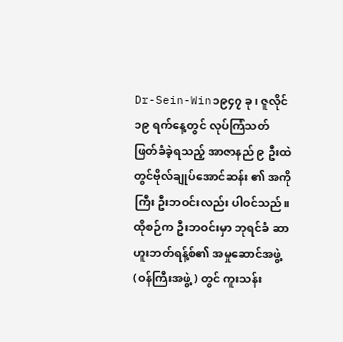Dr-Sein-Win၁၉၄၇ ခု၊ ဇူလိုင် ၁၉ ရက်နေ့တွင် လုပ်ကြံသတ်ဖြတ်ခံခဲ့ရသည့် အာဇာနည် ၉ ဦးထဲတွင်ဗိုလ်ချုပ်အောင်ဆန်း ၏ အကိုကြီး ဦးဘဝင်းလည်း ပါဝင်သည်။ ထိုစဉ်က ဦးဘဝင်းမှာ ဘုရင်ခံ ဆာဟူးဘတ်ရန့်စ်၏ အမှုဆောင်အဖွဲ့ (ဝန်ကြီးအဖွဲ့) တွင် ကူးသန်း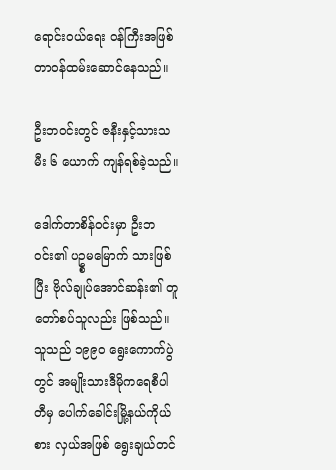ရောင်းဝယ်ရေး ဝန်ကြီးအဖြစ် တာဝန်ထမ်းဆောင်နေသည်။

ဦးဘဝင်းတွင် ဇနီးနှင့်သားသမီး ၆ ယောက် ကျန်ရစ်ခဲ့သည်။

ဒေါက်တာစိန်ဝင်းမှာ ဦးဘဝင်း၏ ပဥ္စမမြောက် သားဖြစ်ပြီး ဗိုလ်ချုပ်အောင်ဆန်း၏ တူတော်စပ်သူလည်း ဖြစ်သည်။ သူသည် ၁၉၉ဝ ရွေးကောက်ပွဲတွင် အမျိုးသားဒီမိုကရေစီပါတီမှ ပေါက်ခေါင်းမြို့နယ်ကိုယ်စား လှယ်အဖြစ် ရွေးချယ်တင်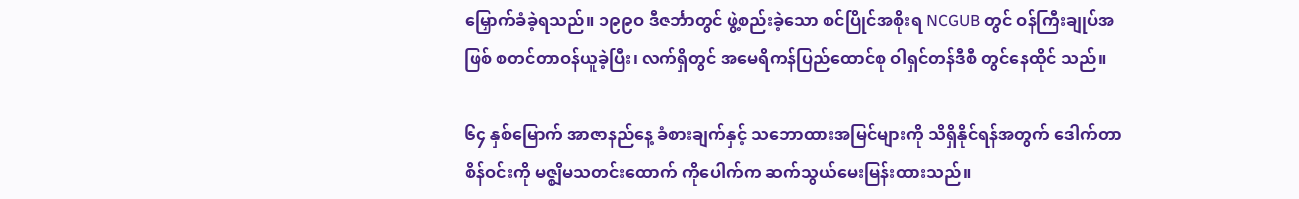မြှောက်ခံခဲ့ရသည်။ ၁၉၉ဝ ဒီဇင်္ဘာတွင် ဖွဲ့စည်းခဲ့သော စင်ပြိုင်အစိုးရ NCGUB တွင် ဝန်ကြီးချုပ်အဖြစ် စတင်တာဝန်ယူခဲ့ပြီး၊ လက်ရှိတွင် အမေရိကန်ပြည်ထောင်စု ဝါရှင်တန်ဒီစီ တွင်နေထိုင် သည်။

၆၄ နှစ်မြောက် အာဇာနည်နေ့ ခံစားချက်နှင့် သဘောထားအမြင်များကို သိရှိနိုင်ရန်အတွက် ဒေါက်တာ စိန်ဝင်းကို မဇ္စျိမသတင်းထောက် ကိုပေါက်က ဆက်သွယ်မေးမြန်းထားသည်။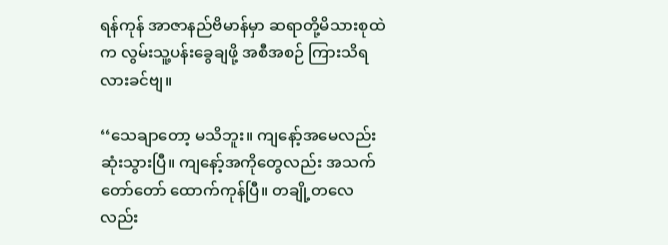ရန်ကုန် အာဇာနည်ဗိမာန်မှာ ဆရာတို့မိသားစုထဲက လွမ်းသူ့ပန်းခွေချဖို့ အစီအစဉ် ကြားသိရလားခင်ဗျ။

‘‘သေချာတော့ မသိဘူး။ ကျနော့်အမေလည်း ဆုံးသွားပြီ။ ကျနော့်အကိုတွေလည်း အသက်တော်တော် ထောက်ကုန်ပြီ။ တချို့တလေလည်း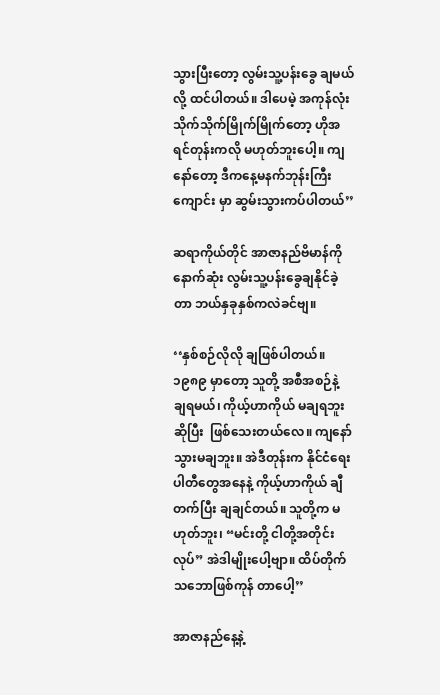သွားပြီးတော့ လွမ်းသူ့ပန်းခွေ ချမယ်လို့ ထင်ပါတယ်။ ဒါပေမဲ့ အကုန်လုံး သိုက်သိုက်မြိုက်မြိုက်တော့ ဟိုအရင်တုန်းကလို မဟုတ်ဘူးပေါ့။ ကျနော်တော့ ဒီကနေ့မနက်ဘုန်းကြီးကျောင်း မှာ ဆွမ်းသွားကပ်ပါတယ်’’

ဆရာကိုယ်တိုင် အာဇာနည်ဗိမာန်ကို နောက်ဆုံး လွမ်းသူ့ပန်းခွေချနိုင်ခဲ့တာ ဘယ်နှခုနှစ်ကလဲခင်ဗျ။

‘‘နှစ်စဉ်လိုလို ချဖြစ်ပါတယ်။ ၁၉၈၉ မှာတော့ သူတို့ အစီအစဉ်နဲ့ ချရမယ်၊ ကိုယ့်ဟာကိုယ် မချရဘူးဆိုပြီး  ဖြစ်သေးတယ်လေ။ ကျနော် သွားမချဘူး။ အဲဒီတုန်းက နိုင်ငံရေးပါတီတွေအနေနဲ့ ကိုယ့်ဟာကိုယ် ချီတက်ပြီး ချချင်တယ်။ သူတို့က မဟုတ်ဘူး၊ “မင်းတို့ ငါတို့အတိုင်းလုပ်” အဲဒါမျိုးပေါ့ဗျာ။ ထိပ်တိုက်သဘောဖြစ်ကုန် တာပေါ့’’

အာဇာနည်နေ့နဲ့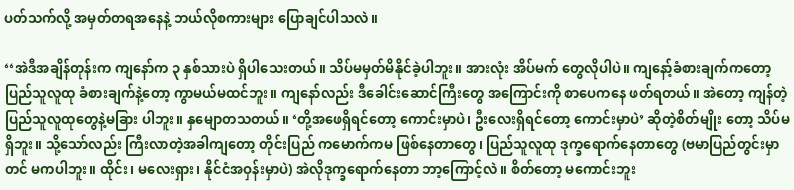ပတ်သက်လို့ အမှတ်တရအနေနဲ့ ဘယ်လိုစကားများ ပြောချင်ပါသလဲ။

‘‘အဲဒီအချိန်တုန်းက ကျနော်က ၃ နှစ်သားပဲ ရှိပါသေးတယ်။ သိပ်မမှတ်မိနိုင်ခဲ့ပါဘူး။ အားလုံး အိပ်မက် တွေလိုပါပဲ။ ကျနော့်ခံစားချက်ကတော့ ပြည်သူလူထု ခံစားချက်နဲ့တော့ ကွာမယ်မထင်ဘူး။ ကျနော်လည်း ဒီခေါင်းဆောင်ကြီးတွေ အကြောင်းကို စာပေကနေ ဖတ်ရတယ်။ အဲတော့ ကျန်တဲ့ ပြည်သူလူထုတွေနဲ့မခြား ပါဘူး။ နှမျောတသတယ်။ ‘တို့အဖေရှိရင်တော့ ကောင်းမှာပဲ၊ ဦးလေးရှိရင်တော့ ကောင်းမှာပဲ’ ဆိုတဲ့စိတ်မျိုး တော့ သိပ်မရှိဘူး။ သို့သော်လည်း ကြီးလာတဲ့အခါကျတော့ တိုင်းပြည် ကမောက်ကမ ဖြစ်နေတာတွေ၊ ပြည်သူလူထု ဒုက္ခရောက်နေတာတွေ (ဗမာပြည်တွင်းမှာတင် မကပါဘူး။ ထိုင်း၊ မလေးရှား၊ နိုင်ငံအဝှန်းမှာပဲ) အဲလိုဒုက္ခရောက်နေတာ ဘာ့ကြောင့်လဲ။ စိတ်တော့ မကောင်းဘူး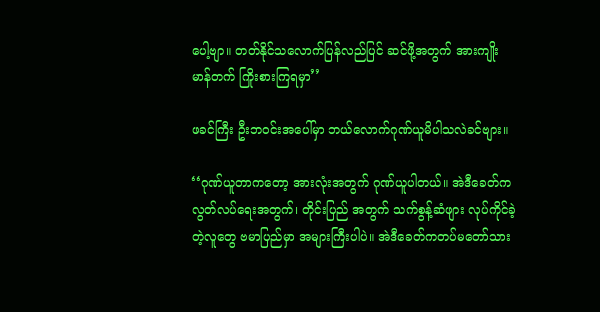ပေါ့ဗျာ။ တတ်နိုင်သလောက်ပြန်လည်ပြင် ဆင်ဖို့အတွက် အားကျိုးမာန်တက် ကြိုးစားကြရမှာ’’

ဖခင်ကြီး ဦးဘဝင်းအပေါ်မှာ ဘယ်လောက်ဂုဏ်ယူမိပါသလဲခင်ဗျား။

‘‘ဂုဏ်ယူတာကတော့ အားလုံးအတွက် ဂုဏ်ယူပါတယ်။ အဲဒီခေတ်က လွတ်လပ်ရေးအတွက်၊ တိုင်းပြည် အတွက် သက်စွန့်ဆံဖျား လုပ်ကိုင်ခဲ့တဲ့လူတွေ ဗမာပြည်မှာ အများကြီးပါပဲ။ အဲဒီခေတ်ကတပ်မတော်သား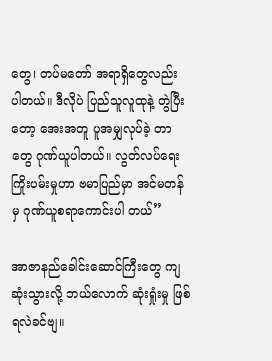တွေ၊ တပ်မတော် အရာရှိတွေလည်း ပါတယ်။ ဒီလိုပဲ ပြည်သူလူထုနဲ့ တွဲပြီးတော့ အေးအတူ ပူအမျှလုပ်ခဲ့ တာတွေ ဂုဏ်ယူပါတယ်။ လွတ်လပ်ရေး ကြိုးပမ်းမှုဟာ ဗမာပြည်မှာ အင်မတန်မှ ဂုဏ်ယူစရာကောင်းပါ တယ်’’

အာဇာနည်ခေါင်းဆောင်ကြီးတွေ ကျဆုံးသွားလို့ ဘယ်လောက် ဆုံးရှုံးမှု ဖြစ်ရလဲခင်ဗျ။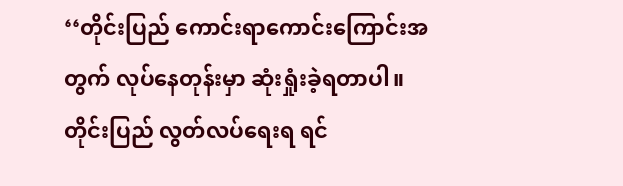‘‘တိုင်းပြည် ကောင်းရာကောင်းကြောင်းအတွက် လုပ်နေတုန်းမှာ ဆုံးရှုံးခဲ့ရတာပါ။ တိုင်းပြည် လွတ်လပ်ရေးရ ရင်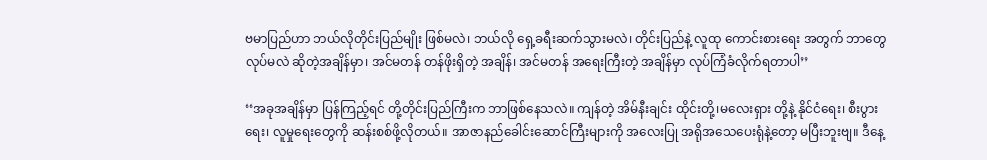ဗမာပြည်ဟာ ဘယ်လိုတိုင်းပြည်မျိုး ဖြစ်မလဲ၊ ဘယ်လို ရှေ့ခရီးဆက်သွားမလဲ၊ တိုင်းပြည်နဲ့ လူထု ကောင်းစားရေး အတွက် ဘာတွေလုပ်မလဲ ဆိုတဲ့အချိန်မှာ၊ အင်မတန် တန်ဖိုးရှိတဲ့ အချိန်၊ အင်မတန် အရေးကြီးတဲ့ အချိန်မှာ လုပ်ကြံခံလိုက်ရတာပါ’’

‘‘အခုအချိန်မှာ ပြန်ကြည့်ရင် တို့တိုင်းပြည်ကြီးက ဘာဖြစ်နေသလဲ။ ကျန်တဲ့ အိမ်နီးချင်း ထိုင်းတို့၊မလေးရှား တို့နဲ့ နိုင်ငံရေး၊ စီးပွားရေး၊ လူမှုရေးတွေကို ဆန်းစစ်ဖို့လိုတယ်။ အာဇာနည်ခေါင်းဆောင်ကြီးများကို အလေးပြု အရိုအသေပေးရုံနဲ့တော့ မပြီးဘူးဗျ။ ဒီနေ့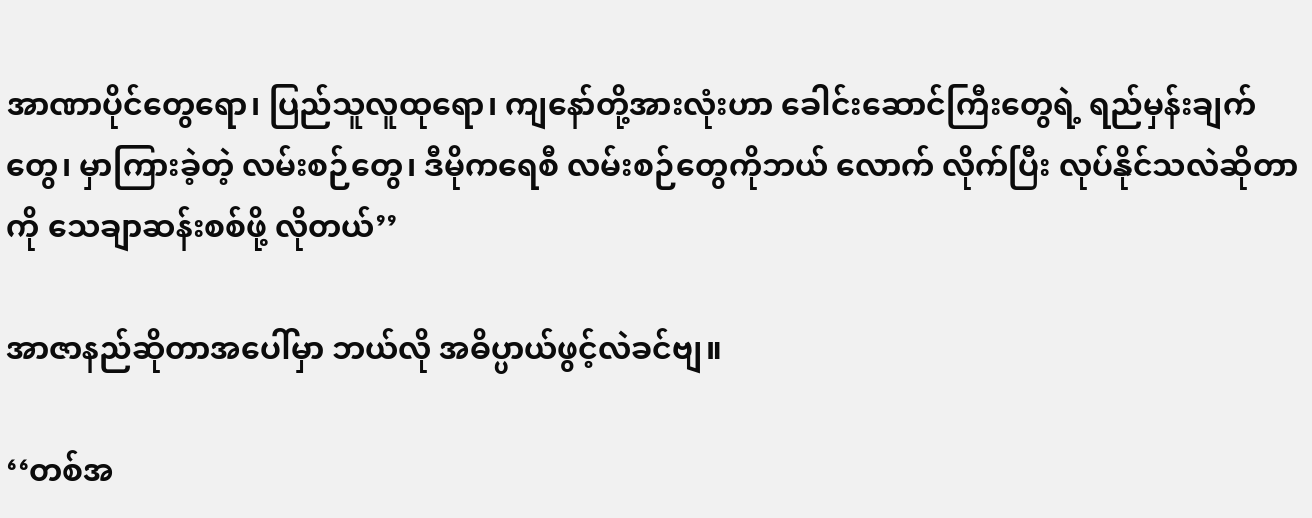အာဏာပိုင်တွေရော၊ ပြည်သူလူထုရော၊ ကျနော်တို့အားလုံးဟာ ခေါင်းဆောင်ကြီးတွေရဲ့ ရည်မှန်းချက်တွေ၊ မှာကြားခဲ့တဲ့ လမ်းစဉ်တွေ၊ ဒီမိုကရေစီ လမ်းစဉ်တွေကိုဘယ် လောက် လိုက်ပြီး လုပ်နိုင်သလဲဆိုတာကို သေချာဆန်းစစ်ဖို့ လိုတယ်’’

အာဇာနည်ဆိုတာအပေါ်မှာ ဘယ်လို အဓိပ္ပာယ်ဖွင့်လဲခင်ဗျ။

‘‘တစ်အ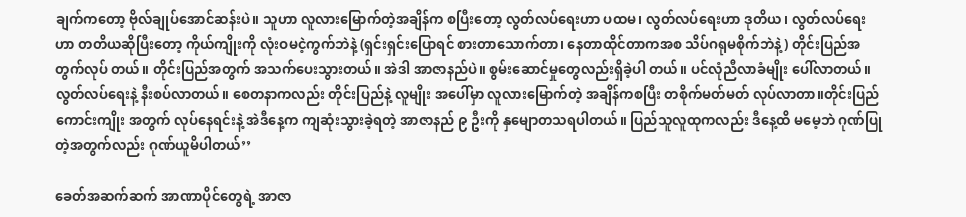ချက်ကတော့ ဗိုလ်ချုပ်အောင်ဆန်းပဲ။ သူဟာ လူလားမြောက်တဲ့အချိန်က စပြီးတော့ လွတ်လပ်ရေးဟာ ပထမ၊ လွတ်လပ်ရေးဟာ ဒုတိယ၊ လွတ်လပ်ရေးဟာ တတိယဆိုပြီးတော့ ကိုယ်ကျိုးကို လုံးဝမငဲ့ကွက်ဘဲနဲ့ (ရှင်းရှင်းပြောရင် စားတာသောက်တာ၊ နေတာထိုင်တာကအစ သိပ်ဂရုမစိုက်ဘဲနဲ့) တိုင်းပြည်အတွက်လုပ် တယ်။ တိုင်းပြည်အတွက် အသက်ပေးသွားတယ်။ အဲဒါ အာဇာနည်ပဲ။ စွမ်းဆောင်မှုတွေလည်းရှိခဲ့ပါ တယ်။ ပင်လုံညီလာခံမျိုး ပေါ်လာတယ်။ လွတ်လပ်ရေးနဲ့ နီးစပ်လာတယ်။ စေတနာကလည်း တိုင်းပြည်နဲ့ လူမျိုး အပေါ်မှာ လူလားမြောက်တဲ့ အချိန်ကစပြီး တစိုက်မတ်မတ် လုပ်လာတာ။တိုင်းပြည်ကောင်းကျိုး အတွက် လုပ်နေရင်းနဲ့ အဲဒီနေ့က ကျဆုံးသွားခဲ့ရတဲ့ အာဇာနည် ၉ ဦးကို နှမျောတသရပါတယ်။ ပြည်သူလူထုကလည်း ဒီနေ့ထိ မမေ့ဘဲ ဂုဏ်ပြုတဲ့အတွက်လည်း ဂုဏ်ယူမိပါတယ်’’

ခေတ်အဆက်ဆက် အာဏာပိုင်တွေရဲ့ အာဇာ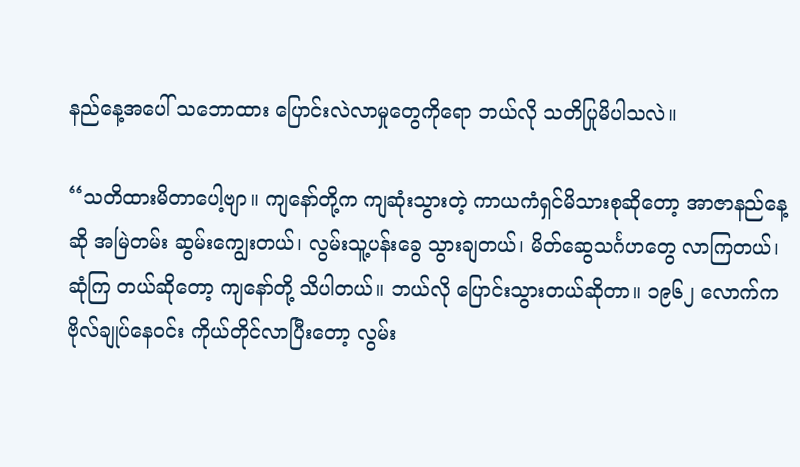နည်နေ့အပေါ် သဘောထား ပြောင်းလဲလာမှုတွေကိုရော ဘယ်လို သတိပြုမိပါသလဲ။

‘‘သတိထားမိတာပေါ့ဗျာ။ ကျနော်တို့က ကျဆုံးသွားတဲ့ ကာယကံရှင်မိသားစုဆိုတော့ အာဇာနည်နေ့ဆို အမြဲတမ်း ဆွမ်းကျွေးတယ်၊ လွမ်းသူ့ပန်းခွေ သွားချတယ်၊ မိတ်ဆွေသင်္ဂဟတွေ လာကြတယ်၊ ဆုံကြ တယ်ဆိုတော့ ကျနော်တို့ သိပါတယ်။ ဘယ်လို ပြောင်းသွားတယ်ဆိုတာ။ ၁၉၆၂ လောက်က ဗိုလ်ချုပ်နေဝင်း ကိုယ်တိုင်လာပြီးတော့ လွမ်း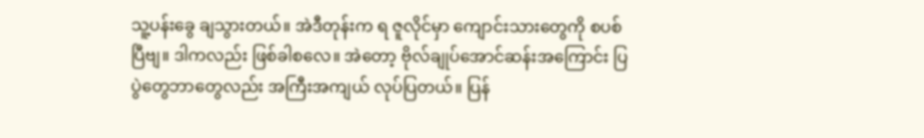သူ့ပန်းခွေ ချသွားတယ်။ အဲဒီတုန်းက ရ ဇူလိုင်မှာ ကျောင်းသားတွေကို စပစ်ပြီဗျ။ ဒါကလည်း ဖြစ်ခါစလေ။ အဲတော့ ဗိုလ်ချုပ်အောင်ဆန်းအကြောင်း ပြပွဲတွေဘာတွေလည်း အကြီးအကျယ် လုပ်ပြတယ်။ ပြန်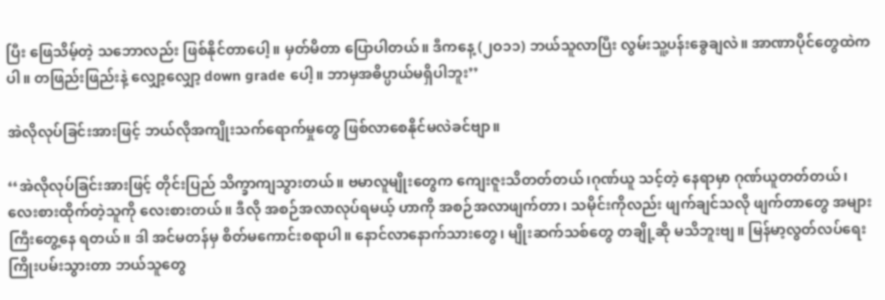ပြီး ဖြေသိမ့်တဲ့ သဘောလည်း ဖြစ်နိုင်တာပေါ့။ မှတ်မိတာ ပြောပါတယ်။ ဒီကနေ့ (၂ဝ၁၁) ဘယ်သူလာပြီး လွမ်းသူ့ပန်းခွေချလဲ။ အာဏာပိုင်တွေထဲကပါ။ တဖြည်းဖြည်းနဲ့ လျှော့လျှော့ down grade ပေါ့။ ဘာမှအဓိပ္ပာယ်မရှိပါဘူး’’

အဲလိုလုပ်ခြင်းအားဖြင့် ဘယ်လိုအကျိုးသက်ရောက်မှုတွေ ဖြစ်လာစေနိုင်မလဲခင်ဗျာ။

‘‘အဲလိုလုပ်ခြင်းအားဖြင့် တိုင်းပြည် သိက္ခာကျသွားတယ်။ ဗမာလူမျိုးတွေက ကျေးဇူးသိတတ်တယ်၊ဂုဏ်ယူ သင့်တဲ့ နေရာမှာ ဂုဏ်ယူတတ်တယ်၊ လေးစားထိုက်တဲ့သူကို လေးစားတယ်။ ဒီလို အစဉ်အလာလုပ်ရမယ့် ဟာကို အစဉ်အလာဖျက်တာ၊ သမိုင်းကိုလည်း ဖျက်ချင်သလို ဖျက်တာတွေ အများကြီးတွေ့နေ ရတယ်။ ဒါ အင်မတန်မှ စိတ်မကောင်းစရာပါ။ နောင်လာနောက်သားတွေ၊ မျိုးဆက်သစ်တွေ တချို့ဆို မသိဘူးဗျ။ မြန်မာ့လွတ်လပ်ရေး ကြိုးပမ်းသွားတာ ဘယ်သူတွေ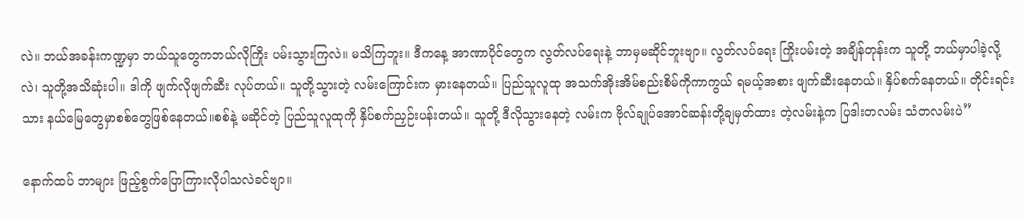လဲ။ ဘယ်အခန်းကဏ္ဍမှာ ဘယ်သူတွေကဘယ်လိုကြိုး ပမ်းသွားကြလဲ။ မသိကြဘူး။ ဒီကနေ့ အာဏာပိုင်တွေက လွတ်လပ်ရေးနဲ့ ဘာမှမဆိုင်ဘူးဗျာ။ လွတ်လပ်ရေး ကြိုးပမ်းတဲ့ အချိန်တုန်းက သူတို့ ဘယ်မှာပါခဲ့လို့လဲ၊ သူတို့အသိဆုံးပါ။ ဒါကို ဖျက်လိုဖျက်ဆီး လုပ်တယ်။ သူတို့သွားတဲ့ လမ်းကြောင်းက မှားနေတယ်။ ပြည်သူလူထု အသက်အိုးအိမ်စည်းစိမ်ကိုကာကွယ် ရမယ့်အစား ဖျက်ဆီးနေတယ်။ နှိပ်စက်နေတယ်။ တိုင်းရင်းသား နယ်မြေတွေမှာစစ်တွေဖြစ်နေတယ်။စစ်နဲ့ မဆိုင်တဲ့ ပြည်သူလူထုကို နှိပ်စက်ညှဉ်းပန်းတယ်။ သူတို့ ဒီလိုသွားနေတဲ့ လမ်းက ဗိုလ်ချုပ်အောင်ဆန်းတို့ချမှတ်ထား တဲ့လမ်းနဲ့က ပြဒါးတလမ်း သံတလမ်းပဲ’’

နောက်ထပ် ဘာများ ဖြည့်စွက်ပြောကြားလိုပါသလဲခင်ဗျာ။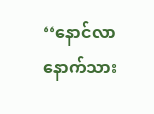‘‘နောင်လာနောက်သား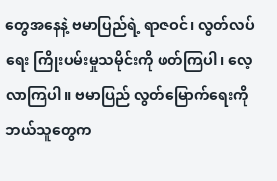တွေအနေနဲ့ ဗမာပြည်ရဲ့ ရာဇဝင်၊ လွတ်လပ်ရေး ကြိုးပမ်းမှုသမိုင်းကို ဖတ်ကြပါ၊ လေ့လာကြပါ။ ဗမာပြည် လွတ်မြောက်ရေးကို ဘယ်သူတွေက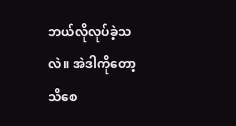ဘယ်လိုလုပ်ခဲ့သလဲ။ အဲဒါကိုတော့သိစေ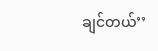ချင်တယ်’’